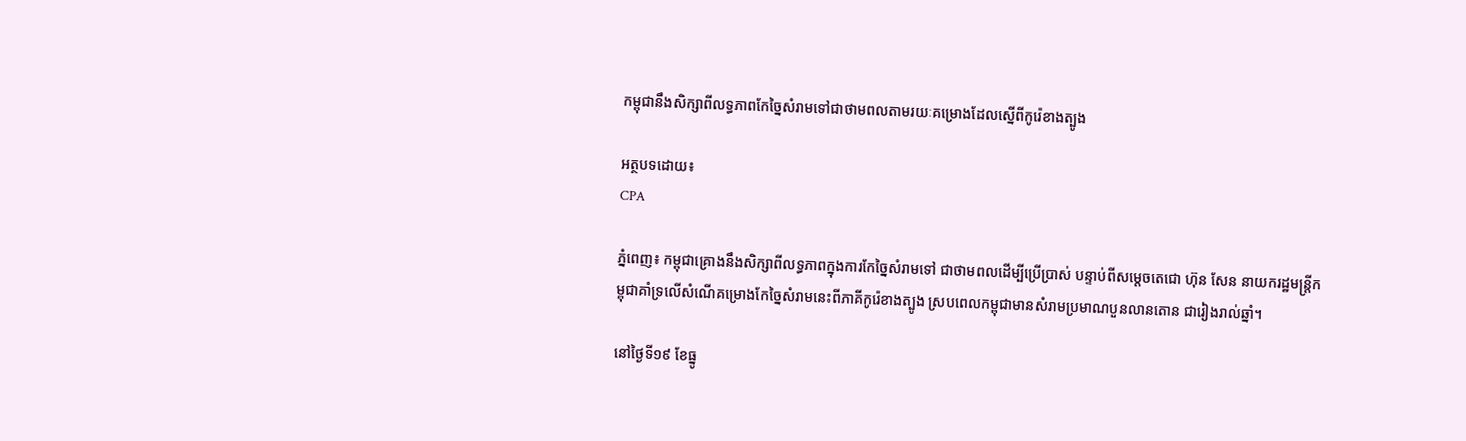កម្ពុជានឹងសិក្សាពីលទ្ធភាពកែច្នៃសំរាមទៅជាថាមពលតាមរយៈគម្រោងដែលស្នើពីកូរ៉េខាងត្បូង

អត្ថបទដោយ៖
CPA

ភ្នំពេញ៖ កម្ពុជាគ្រោងនឹងសិក្សាពីលទ្ធភាពក្នុងការកែច្នៃសំរាមទៅ ជាថាមពលដើម្បីប្រើប្រាស់ បន្ទាប់ពីសម្ដេចតេជោ ហ៊ុន សែន នាយករដ្ឋមន្ត្រីកម្ពុជាគាំទ្រលើសំណើគម្រោងកែច្នៃសំរាមនេះពីភាគីកូរ៉េខាងត្បូង ស្របពេលកម្ពុជាមានសំរាមប្រមាណបួនលានតោន ជារៀងរាល់ឆ្នាំ។

នៅថ្ងៃទី១៩ ខែធ្នូ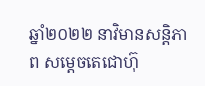ឆ្នាំ២០២២ នាវិមានសន្តិភាព សម្ដេចតេជោហ៊ុ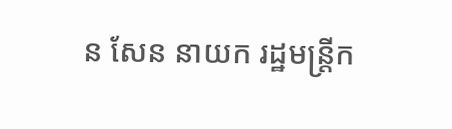ន សែន នាយក រដ្ឋមន្ត្រីក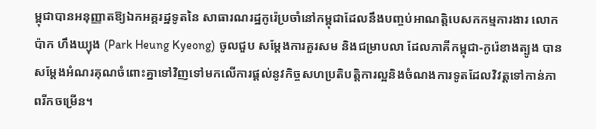ម្ពុជាបានអនុញ្ញាតឱ្យឯកអគ្គរដ្ឋទូតនៃ សាធារណរដ្ឋកូរ៉េប្រចាំនៅកម្ពុជាដែលនឹងបញ្ចប់អាណត្តិបេសកកម្មការងារ លោក ប៉ាក ហឹងឃ្យុង (Park Heung Kyeong) ចូលជួប សម្ដែងការគួរសម និងជម្រាបលា ដែលភាគីកម្ពុជា-កូរ៉េខាងត្បូង បានសម្តែងអំណរគុណចំពោះគ្នាទៅវិញទៅមកលើការផ្ដល់នូវកិច្ចសហប្រតិបត្តិការល្អនិងចំណងការទូតដែលវិវត្តទៅកាន់ភាពរីកចម្រើន។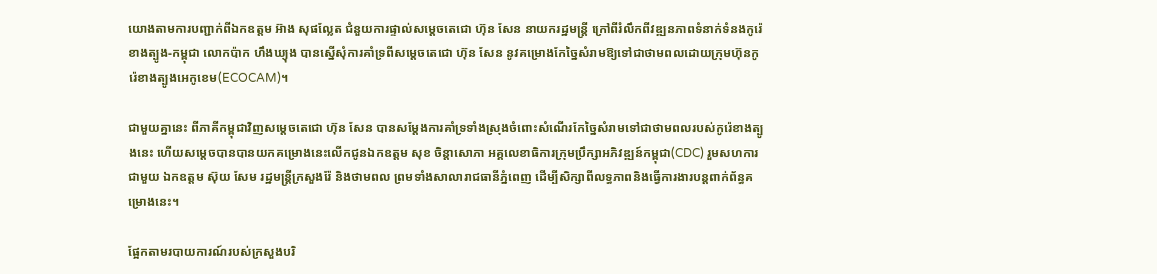យោងតាមការបញ្ជាក់ពីឯកឧត្តម អ៊ាង សុផល្លែត ជំនួយការផ្ទាល់សម្ដេចតេជោ ហ៊ុន សែន នាយករដ្ឋមន្ត្រី ក្រៅពីរំលឹកពីវឌ្ឍនភាពទំនាក់ទំនងកូរ៉េខាងត្បូង-កម្ពុជា លោកប៉ាក ហឹងឃ្យុង បានស្នើសុំការគាំទ្រពីសម្ដេចតេជោ ហ៊ុន សែន នូវគម្រោងកែច្នៃសំរាមឱ្យទៅជាថាមពលដោយក្រុមហ៊ុនកូរ៉េខាងត្បូងអេកូខេម(ECOCAM)។

ជាមួយគ្នានេះ ពីភាគីកម្ពុជាវិញសម្ដេចតេជោ ហ៊ុន សែន បានសម្តែងការគាំទ្រទាំងស្រុងចំពោះសំណើរកែច្នៃសំរាមទៅជាថាមពលរបស់កូរ៉េខាងត្បូងនេះ ហើយសម្ដេចបានបានយកគម្រោងនេះលើកជូនឯកឧត្តម សុខ ចិន្តាសោភា អគ្គលេខាធិការក្រុមប្រឹក្សាអភិវឌ្ឍន៍កម្ពុជា(CDC) រួមសហការជាមួយ ឯកឧត្តម ស៊ុយ សែម រដ្ឋមន្ត្រីក្រសួងរ៉ែ និងថាមពល ព្រមទាំងសាលារាជធានីភ្នំពេញ ដើម្បីសិក្សាពីលទ្ធភាពនិងធ្វើការងារបន្តពាក់ព័ន្ធគម្រោងនេះ។

ផ្អែកតាមរបាយការណ៍របស់ក្រសួងបរិ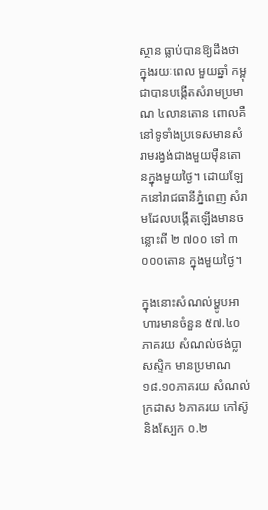ស្ថាន ធ្លាប់បានឱ្យដឹងថា ក្នុងរយៈពេល មួយឆ្នាំ កម្ពុជាបានបង្កើតសំរាមប្រមាណ ៤លានតោន ពោលគឺនៅទូទាំងប្រទេសមានសំរាមរង្វង់ជាងមួយម៉ឺនតោនក្នុងមួយថ្ងៃ។ ដោយឡែកនៅរាជធានីភ្នំពេញ សំរាមដែលបង្កើតឡើងមានចន្លោះពី ២ ៧០០ ទៅ ៣ ០០០តោន ក្នុងមួយថ្ងៃ។

ក្នុងនោះសំណល់ម្ហូបអាហារមានចំនួន ៥៧.៤០ភាគរយ សំណល់ថង់ប្លាសស្ទិក មានប្រមាណ ១៨.១០ភាគរយ សំណល់ក្រដាស ៦ភាគរយ កៅស៊ូ និងស្បែក ០.២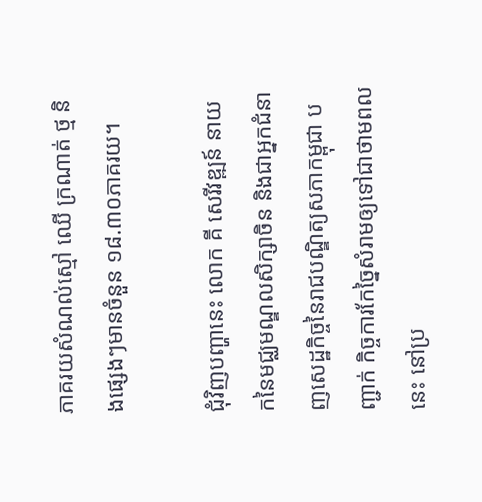ភាគរយសំណល់ស្មៅ ឈើ ក្រណាត់ ថ្ម និងផ្សេងៗមានចំនួន ១៨.៣០ភាគរយ។

ជុំវិញបញ្ហានេះ លោក គី សេរីវឌ្ឍន៍ នាយកនៃមជ្ឈមណ្ឌលសិក្សាចិន និងជាអ្នកជំនាញសេដ្ឋកិច្ចនៃរាជបណ្ឌិត្យសភាកម្ពុជា បញ្ជាក់ កិច្ចការកែច្នៃសំរាមឲ្យទៅជាថាមពលនេះ នៅប្រ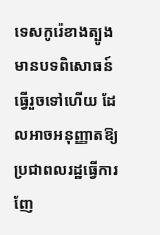ទេសកូរ៉េខាងត្បូងមានបទពិសោធន៍ធ្វើរួចទៅហើយ ដែលអាចអនុញ្ញាតឱ្យប្រជាពលរដ្ឋធ្វើការញែ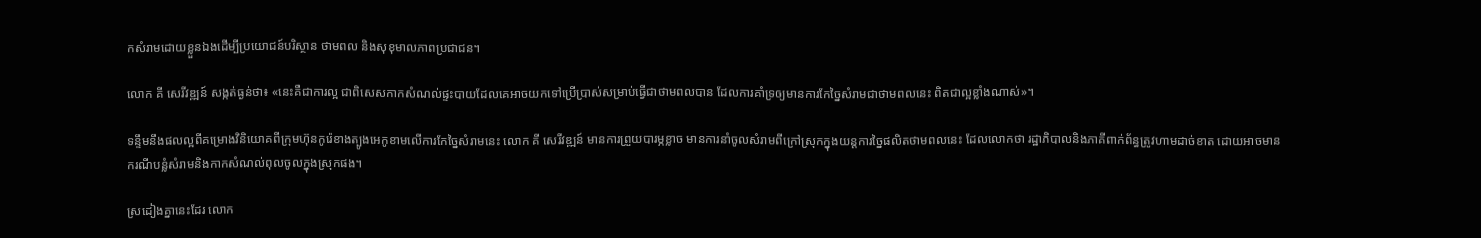កសំរាមដោយខ្លួនឯងដើម្បីប្រយោជន៍បរិស្ថាន ថាមពល និងសុខុមាលភាពប្រជាជន។

លោក គី សេរីវឌ្ឍន៍ សង្កត់ធ្ងន់ថា៖ «នេះគឺជាការល្អ ជាពិសេសកាកសំណល់ផ្ទះបាយដែលគេអាចយកទៅប្រើប្រាស់សម្រាប់ធ្វើជាថាមពលបាន ដែលការគាំទ្រឲ្យមានការកែច្នៃសំរាមជាថាមពលនេះ ពិតជាល្អខ្លាំងណាស់»។

ទន្ទឹមនឹងផលល្អពីគម្រោងវិនិយោគពីក្រុមហ៊ុនកូរ៉េខាងត្បូងអេកូខាមលើការកែច្នៃសំរាមនេះ លោក គី សេរីវឌ្ឍន៍ មានការព្រួយបារម្ភខ្លាច មានការនាំចូលសំរាមពីក្រៅស្រុកក្នុងយន្តការច្នៃផលិតថាមពលនេះ ដែលលោកថា រដ្ឋាភិបាលនិងភាគីពាក់ព័ន្ធត្រូវហាមដាច់ខាត ដោយអាចមានករណីបន្លំសំរាមនិងកាកសំណល់ពុលចូលក្នុងស្រុកផង។

ស្រដៀងគ្នានេះដែរ លោក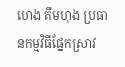ហេង គឹមហុង ប្រធានកម្មវិធីផ្នែកស្រាវ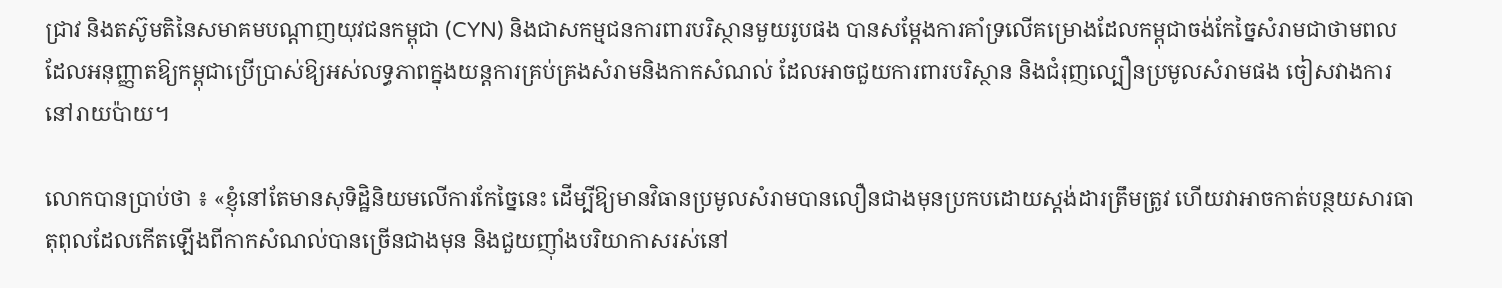ជ្រាវ និងតស៊ូមតិនៃសមាគមបណ្តាញយុវជនកម្ពុជា (CYN) និងជាសកម្មជនការពារបរិស្ថានមួយរូបផង បានសម្តែងការគាំទ្រលើគម្រោងដែលកម្ពុជាចង់កែច្នៃសំរាមជាថាមពល ដែលអនុញ្ញាតឱ្យកម្ពុជាប្រើប្រាស់ឱ្យអស់លទ្ធភាពក្នុងយន្តការគ្រប់គ្រងសំរាមនិងកាកសំណល់ ដែលអាចជួយការពារបរិស្ថាន និងជំរុញល្បឿនប្រមូលសំរាមផង ចៀសវាងការនៅរាយប៉ាយ។

លោកបានប្រាប់ថា ៖ «ខ្ញុំនៅតែមានសុទិដ្ឋិនិយមលើការកែច្នៃនេះ ដើម្បីឱ្យមានវិធានប្រមូលសំរាមបានលឿនជាងមុនប្រកបដោយស្តង់ដារត្រឹមត្រូវ ហើយវាអាចកាត់បន្ថយសារធាតុពុលដែលកើតឡើងពីកាកសំណល់បានច្រើនជាងមុន និងជួយញ៉ាំងបរិយាកាសរស់នៅ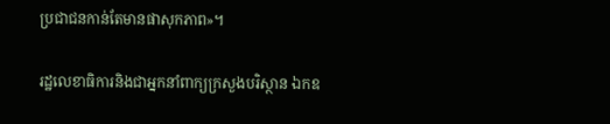ប្រជាជនកាន់តែមានផាសុកភាព»។

រដ្ឋលេខាធិការនិងជាអ្នកនាំពាក្យក្រសួងបរិស្ថាន ឯកឧ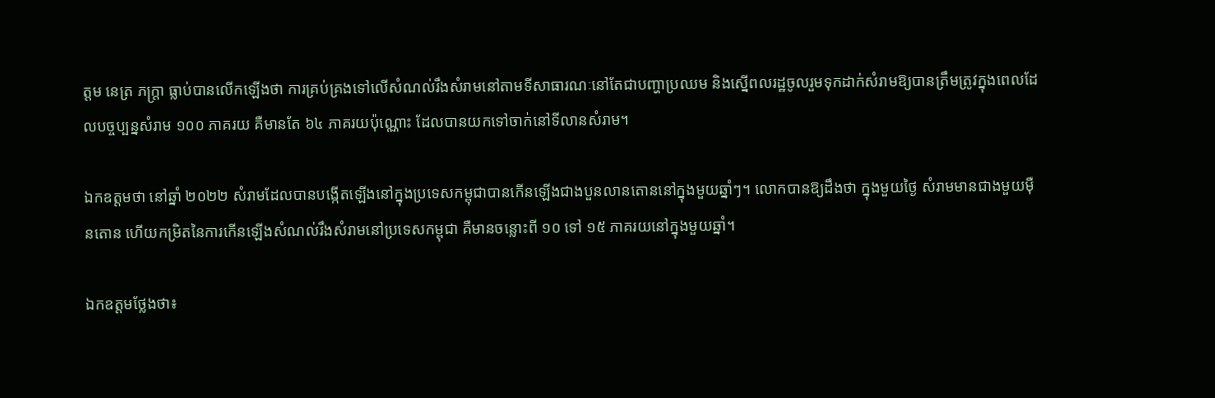ត្តម នេត្រ ភក្ត្រា ធ្លាប់បានលើកឡើងថា ការគ្រប់គ្រងទៅលើសំណល់រឹងសំរាមនៅតាមទីសាធារណៈនៅតែជាបញ្ហាប្រឈម និងស្នើពលរដ្ឋចូលរួមទុកដាក់សំរាមឱ្យបានត្រឹមត្រូវក្នុងពេលដែលបច្ចប្បន្នសំរាម ១០០ ភាគរយ គឺមានតែ ៦៤ ភាគរយប៉ុណ្ណោះ ដែលបានយកទៅចាក់នៅទីលានសំរាម។

ឯកឧត្តមថា នៅឆ្នាំ ២០២២ សំរាមដែលបានបង្កើតឡើងនៅក្នុងប្រទេសកម្ពុជាបានកើនឡើងជាងបួនលានតោននៅក្នុងមួយឆ្នាំៗ។ លោកបានឱ្យដឹងថា ក្នុងមួយថ្ងៃ សំរាមមានជាងមួយម៉ឺនតោន ហើយកម្រិតនៃការកើនឡើងសំណល់រឹងសំរាមនៅប្រទេសកម្ពុជា គឺមានចន្លោះពី ១០ ទៅ ១៥ ភាគរយនៅក្នុងមួយឆ្នាំ។

ឯកឧត្តមថ្លែងថា៖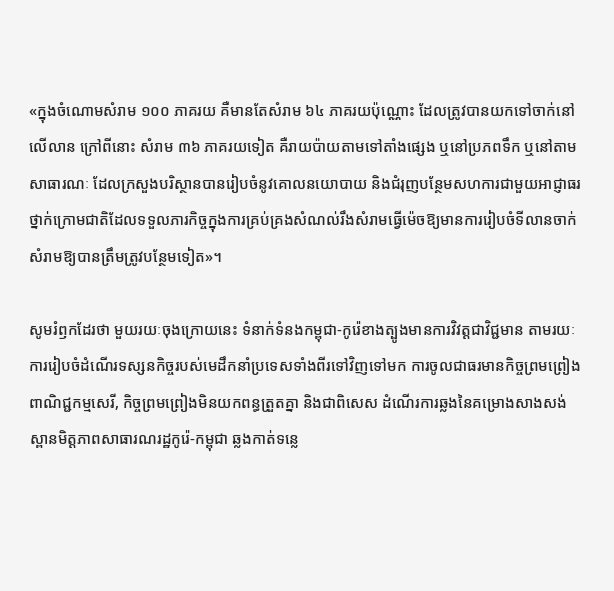«ក្នុងចំណោមសំរាម ១០០ ភាគរយ គឺមានតែសំរាម ៦៤ ភាគរយប៉ុណ្ណោះ ដែលត្រូវបានយកទៅចាក់នៅលើលាន ក្រៅពីនោះ សំរាម ៣៦ ភាគរយទៀត គឺរាយប៉ាយតាមទៅតាំងផ្សេង ឬនៅប្រភពទឹក ឬនៅតាមសាធារណៈ ដែលក្រសួងបរិស្ថានបានរៀបចំនូវគោលនយោបាយ និងជំរុញបន្ថែមសហការជាមួយអាជ្ញាធរថ្នាក់ក្រោមជាតិដែលទទួលភារកិច្ចក្នុងការគ្រប់គ្រងសំណល់រឹងសំរាមធ្វើម៉េចឱ្យមានការរៀបចំទីលានចាក់សំរាមឱ្យបានត្រឹមត្រូវបន្ថែមទៀត»។

សូមរំឭកដែរថា មួយរយៈចុងក្រោយនេះ ទំនាក់ទំនងកម្ពុជា-កូរ៉េខាងត្បូងមានការវិវត្តជាវិជ្ជមាន តាមរយៈការរៀបចំដំណើរទស្សនកិច្ចរបស់មេដឹកនាំប្រទេសទាំងពីរទៅវិញទៅមក ការចូលជាធរមានកិច្ចព្រមព្រៀងពាណិជ្ជកម្មសេរី, កិច្ចព្រមព្រៀងមិនយកពន្ធត្រួតគ្នា និងជាពិសេស ដំណើរការឆ្លងនៃគម្រោងសាងសង់ស្ពានមិត្តភាពសាធារណរដ្ឋកូរ៉េ-កម្ពុជា ឆ្លងកាត់ទន្លេ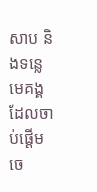សាប និងទន្លេមេគង្គ ដែលចាប់ផ្ដើមចេ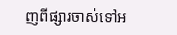ញពីផ្សារចាស់ទៅអ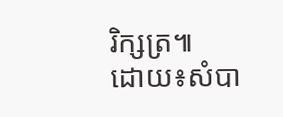រិក្សត្រ៕
ដោយ៖សំបា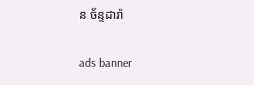ន ច័ន្ទដារ៉ា

ads banner